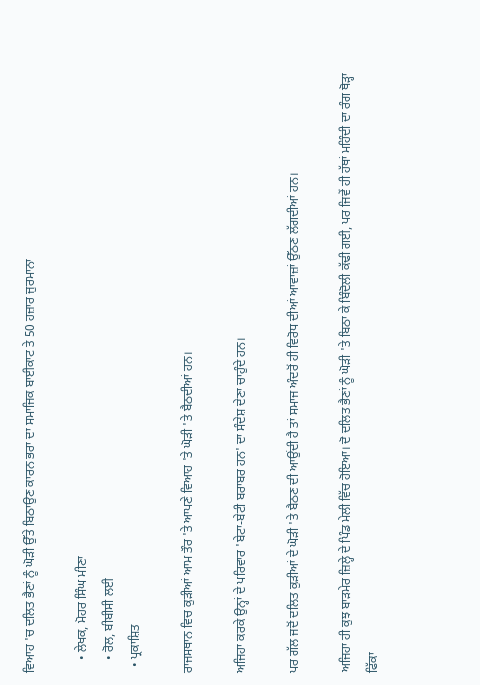ਵਿਆਹ 'ਚ ਦਲਿਤ ਭੈਣਾਂ ਨੂੰ ਘੋੜੀ ਉੱਤੇ ਬਿਠਾਉਣ ਕਾਰਨ ਭਰਾ ਦਾ ਸਮਾਜਿਕ ਬਾਈਕਾਟ ਤੇ 50 ਹਜ਼ਾਰ ਜੁਰਮਾਨਾ

    • ਲੇਖਕ, ਮੋਹਰ ਸਿੰਘ ਮੀਣਾ
    • ਰੋਲ, ਬੀਬੀਸੀ ਲਈ
  • ਪ੍ਰਕਾਸ਼ਿਤ

ਰਾਜਸਥਾਨ ਵਿਚ ਕੁੜੀਆਂ ਆਮ ਤੌਰ 'ਤੇ ਆਪਣੇ ਵਿਆਹ 'ਤੇ ਘੋੜੀ 'ਤੇ ਬੈਠਦੀਆਂ ਹਨ।

ਅਜਿਹਾ ਕਰਕੇ ਉਨ੍ਹਾਂ ਦੇ ਪਰਿਵਾਰ 'ਬੇਟਾ-ਬੇਟੀ ਬਰਾਬਰ ਹਨ' ਦਾ ਸੰਦੇਸ਼ ਦੇਣਾ ਚਾਹੁੰਦੇ ਹਨ।

ਪਰ ਗੱਲ ਜਦੋਂ ਦਲਿਤ ਕੁੜੀਆਂ ਦੇ ਘੋੜੀ 'ਤੇ ਬੈਠਣ ਦੀ ਆਉਂਦੀ ਹੈ ਤਾਂ ਸਮਾਜ ਅੰਦਰੋਂ ਹੀ ਵਿਰੋਧ ਦੀਆਂ ਆਵਾਜ਼ਾਂ ਉੱਠਣ ਲੱਗਦੀਆਂ ਹਨ।

ਅਜਿਹਾ ਹੀ ਕੁਝ ਬਾੜਮੇਰ ਜ਼ਿਲ੍ਹੇ ਦੇ ਪਿੰਡ ਮੇਲੀ ਵਿੱਚ ਹੋਇਆ। ਦੋ ਦਲਿਤ ਭੈਣਾਂ ਨੂੰ ਘੋੜੀ 'ਤੇ ਬਿਠਾ ਕੇ ਬਿੰਦੋਲੀ ਕੱਢੀ ਗਈ, ਪਰ ਜਿਵੇਂ ਹੀ ਹੱਥਾਂ ਮਹਿੰਦੀ ਦਾ ਰੰਗ ਥੋੜ੍ਹਾ ਫਿੱਕਾ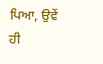ਪਿਆ, ਉਵੇਂ ਹੀ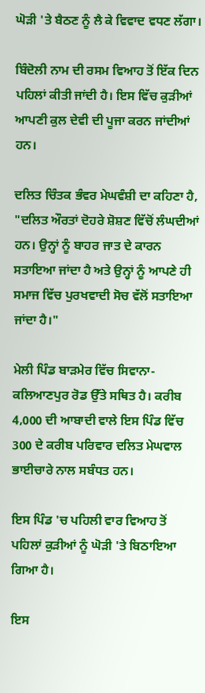ਘੋੜੀ 'ਤੇ ਬੈਠਣ ਨੂੰ ਲੈ ਕੇ ਵਿਵਾਦ ਵਧਣ ਲੱਗਾ।

ਬਿੰਦੋਲੀ ਨਾਮ ਦੀ ਰਸਮ ਵਿਆਹ ਤੋਂ ਇੱਕ ਦਿਨ ਪਹਿਲਾਂ ਕੀਤੀ ਜਾਂਦੀ ਹੈ। ਇਸ ਵਿੱਚ ਕੁੜੀਆਂ ਆਪਣੀ ਕੁਲ ਦੇਵੀ ਦੀ ਪੂਜਾ ਕਰਨ ਜਾਂਦੀਆਂ ਹਨ।

ਦਲਿਤ ਚਿੰਤਕ ਭੰਵਰ ਮੇਘਵੰਸ਼ੀ ਦਾ ਕਹਿਣਾ ਹੈ, "ਦਲਿਤ ਔਰਤਾਂ ਦੋਹਰੇ ਸ਼ੋਸ਼ਣ ਵਿੱਚੋਂ ਲੰਘਦੀਆਂ ਹਨ। ਉਨ੍ਹਾਂ ਨੂੰ ਬਾਹਰ ਜਾਤ ਦੇ ਕਾਰਨ ਸਤਾਇਆ ਜਾਂਦਾ ਹੈ ਅਤੇ ਉਨ੍ਹਾਂ ਨੂੰ ਆਪਣੇ ਹੀ ਸਮਾਜ ਵਿੱਚ ਪੁਰਖਵਾਦੀ ਸੋਚ ਵੱਲੋਂ ਸਤਾਇਆ ਜਾਂਦਾ ਹੈ।"

ਮੇਲੀ ਪਿੰਡ ਬਾੜਮੇਰ ਵਿੱਚ ਸਿਵਾਨਾ-ਕਲਿਆਣਪੁਰ ਰੋਡ ਉੱਤੇ ਸਥਿਤ ਹੈ। ਕਰੀਬ 4,000 ਦੀ ਆਬਾਦੀ ਵਾਲੇ ਇਸ ਪਿੰਡ ਵਿੱਚ 300 ਦੇ ਕਰੀਬ ਪਰਿਵਾਰ ਦਲਿਤ ਮੇਘਵਾਲ ਭਾਈਚਾਰੇ ਨਾਲ ਸਬੰਧਤ ਹਨ।

ਇਸ ਪਿੰਡ 'ਚ ਪਹਿਲੀ ਵਾਰ ਵਿਆਹ ਤੋਂ ਪਹਿਲਾਂ ਕੁੜੀਆਂ ਨੂੰ ਘੋੜੀ 'ਤੇ ਬਿਠਾਇਆ ਗਿਆ ਹੈ।

ਇਸ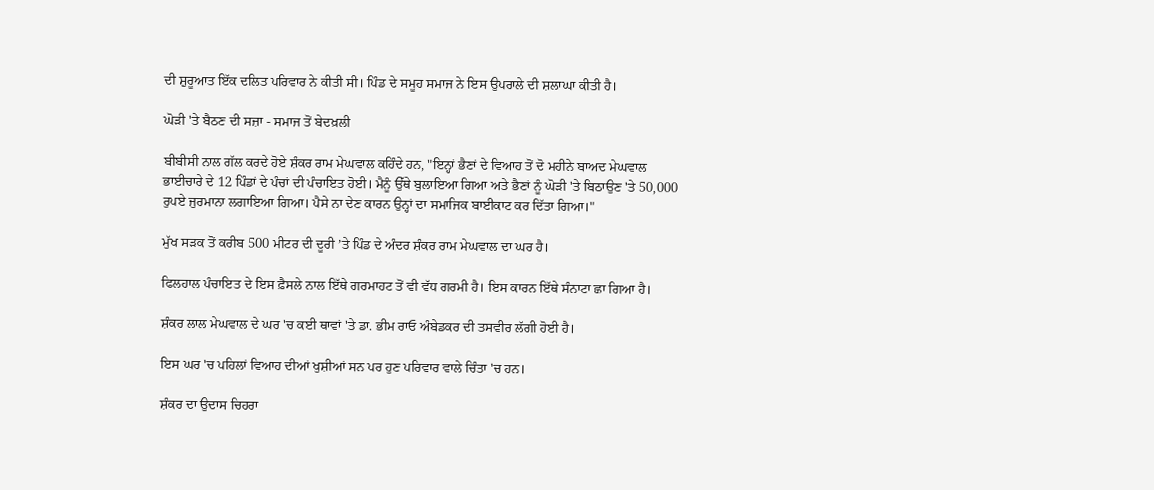ਦੀ ਸ਼ੁਰੂਆਤ ਇੱਕ ਦਲਿਤ ਪਰਿਵਾਰ ਨੇ ਕੀਤੀ ਸੀ। ਪਿੰਡ ਦੇ ਸਮੂਹ ਸਮਾਜ ਨੇ ਇਸ ਉਪਰਾਲੇ ਦੀ ਸ਼ਲਾਘਾ ਕੀਤੀ ਹੈ।

ਘੋੜੀ 'ਤੇ ਬੈਠਣ ਦੀ ਸਜ਼ਾ - ਸਮਾਜ ਤੋਂ ਬੇਦਖ਼ਲੀ

ਬੀਬੀਸੀ ਨਾਲ ਗੱਲ ਕਰਦੇ ਹੋਏ ਸ਼ੰਕਰ ਰਾਮ ਮੇਘਵਾਲ ਕਹਿੰਦੇ ਹਨ, "ਇਨ੍ਹਾਂ ਭੈਣਾਂ ਦੇ ਵਿਆਹ ਤੋਂ ਦੋ ਮਹੀਨੇ ਬਾਅਦ ਮੇਘਵਾਲ ਭਾਈਚਾਰੇ ਦੇ 12 ਪਿੰਡਾਂ ਦੇ ਪੰਚਾਂ ਦੀ ਪੰਚਾਇਤ ਹੋਈ। ਮੈਨੂੰ ਉੱਥੇ ਬੁਲਾਇਆ ਗਿਆ ਅਤੇ ਭੈਣਾਂ ਨੂੰ ਘੋੜੀ 'ਤੇ ਬਿਠਾਉਣ 'ਤੇ 50,000 ਰੁਪਏ ਜੁਰਮਾਨਾ ਲਗਾਇਆ ਗਿਆ। ਪੈਸੇ ਨਾ ਦੇਣ ਕਾਰਨ ਉਨ੍ਹਾਂ ਦਾ ਸਮਾਜਿਕ ਬਾਈਕਾਟ ਕਰ ਦਿੱਤਾ ਗਿਆ।"

ਮੁੱਖ ਸੜਕ ਤੋਂ ਕਰੀਬ 500 ਮੀਟਰ ਦੀ ਦੂਰੀ ’ਤੇ ਪਿੰਡ ਦੇ ਅੰਦਰ ਸ਼ੰਕਰ ਰਾਮ ਮੇਘਵਾਲ ਦਾ ਘਰ ਹੈ।

ਫਿਲਹਾਲ ਪੰਚਾਇਤ ਦੇ ਇਸ ਫ਼ੈਸਲੇ ਨਾਲ ਇੱਥੇ ਗਰਮਾਹਟ ਤੋਂ ਵੀ ਵੱਧ ਗਰਮੀ ਹੈ। ਇਸ ਕਾਰਨ ਇੱਥੇ ਸੰਨਾਟਾ ਛਾ ਗਿਆ ਹੈ।

ਸ਼ੰਕਰ ਲਾਲ ਮੇਘਵਾਲ ਦੇ ਘਰ 'ਚ ਕਈ ਥਾਵਾਂ 'ਤੇ ਡਾ. ਭੀਮ ਰਾਓ ਅੰਬੇਡਕਰ ਦੀ ਤਸਵੀਰ ਲੱਗੀ ਹੋਈ ਹੈ।

ਇਸ ਘਰ 'ਚ ਪਹਿਲਾਂ ਵਿਆਹ ਦੀਆਂ ਖੁਸ਼ੀਆਂ ਸਨ ਪਰ ਹੁਣ ਪਰਿਵਾਰ ਵਾਲੇ ਚਿੰਤਾ 'ਚ ਹਨ।

ਸ਼ੰਕਰ ਦਾ ਉਦਾਸ ਚਿਹਰਾ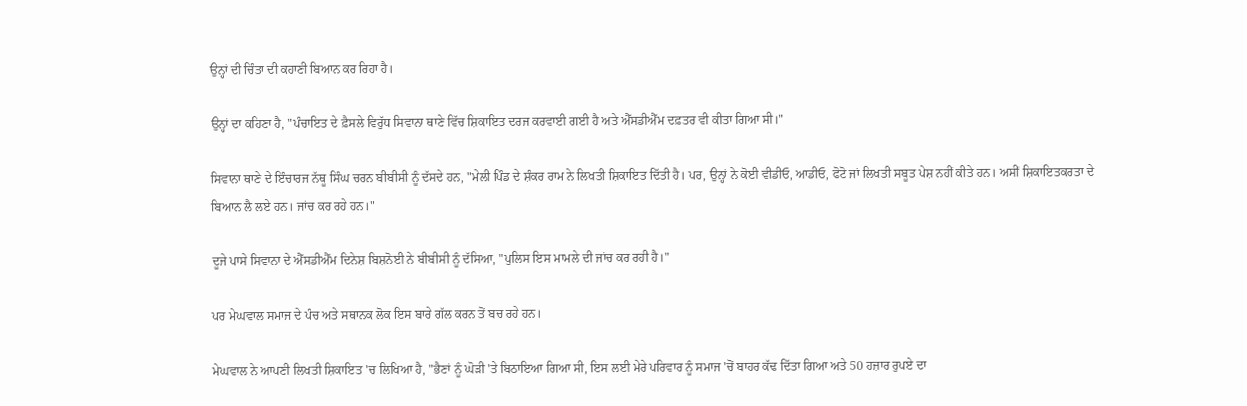ਉਨ੍ਹਾਂ ਦੀ ਚਿੰਤਾ ਦੀ ਕਹਾਣੀ ਬਿਆਨ ਕਰ ਰਿਹਾ ਹੈ।

ਉਨ੍ਹਾਂ ਦਾ ਕਹਿਣਾ ਹੈ, "ਪੰਚਾਇਤ ਦੇ ਫ਼ੈਸਲੇ ਵਿਰੁੱਧ ਸਿਵਾਨਾ ਥਾਣੇ ਵਿੱਚ ਸ਼ਿਕਾਇਤ ਦਰਜ ਕਰਵਾਈ ਗਈ ਹੈ ਅਤੇ ਐੱਸਡੀਐੱਮ ਦਫ਼ਤਰ ਵੀ ਕੀਤਾ ਗਿਆ ਸੀ।"

ਸਿਵਾਨਾ ਥਾਣੇ ਦੇ ਇੰਚਾਰਜ ਨੱਥੂ ਸਿੰਘ ਚਰਨ ਬੀਬੀਸੀ ਨੂੰ ਦੱਸਦੇ ਹਨ, "ਮੇਲੀ ਪਿੰਡ ਦੇ ਸ਼ੰਕਰ ਰਾਮ ਨੇ ਲਿਖਤੀ ਸ਼ਿਕਾਇਤ ਦਿੱਤੀ ਹੈ। ਪਰ, ਉਨ੍ਹਾਂ ਨੇ ਕੋਈ ਵੀਡੀਓ, ਆਡੀਓ, ਫੋਟੋ ਜਾਂ ਲਿਖਤੀ ਸਬੂਤ ਪੇਸ਼ ਨਹੀਂ ਕੀਤੇ ਹਨ। ਅਸੀਂ ਸ਼ਿਕਾਇਤਕਰਤਾ ਦੇ ਬਿਆਨ ਲੈ ਲਏ ਹਨ। ਜਾਂਚ ਕਰ ਰਹੇ ਹਨ।"

ਦੂਜੇ ਪਾਸੇ ਸਿਵਾਨਾ ਦੇ ਐੱਸਡੀਐੱਮ ਦਿਨੇਸ਼ ਬਿਸ਼ਨੋਈ ਨੇ ਬੀਬੀਸੀ ਨੂੰ ਦੱਸਿਆ, "ਪੁਲਿਸ ਇਸ ਮਾਮਲੇ ਦੀ ਜਾਂਚ ਕਰ ਰਹੀ ਹੈ।"

ਪਰ ਮੇਘਵਾਲ ਸਮਾਜ ਦੇ ਪੰਚ ਅਤੇ ਸਥਾਨਕ ਲੋਕ ਇਸ ਬਾਰੇ ਗੱਲ ਕਰਨ ਤੋਂ ਬਚ ਰਹੇ ਹਨ।

ਮੇਘਵਾਲ ਨੇ ਆਪਣੀ ਲਿਖਤੀ ਸ਼ਿਕਾਇਤ 'ਚ ਲਿਖਿਆ ਹੈ, "ਭੈਣਾਂ ਨੂੰ ਘੋੜੀ 'ਤੇ ਬਿਠਾਇਆ ਗਿਆ ਸੀ, ਇਸ ਲਈ ਮੇਰੇ ਪਰਿਵਾਰ ਨੂੰ ਸਮਾਜ 'ਚੋਂ ਬਾਹਰ ਕੱਢ ਦਿੱਤਾ ਗਿਆ ਅਤੇ 50 ਹਜ਼ਾਰ ਰੁਪਏ ਦਾ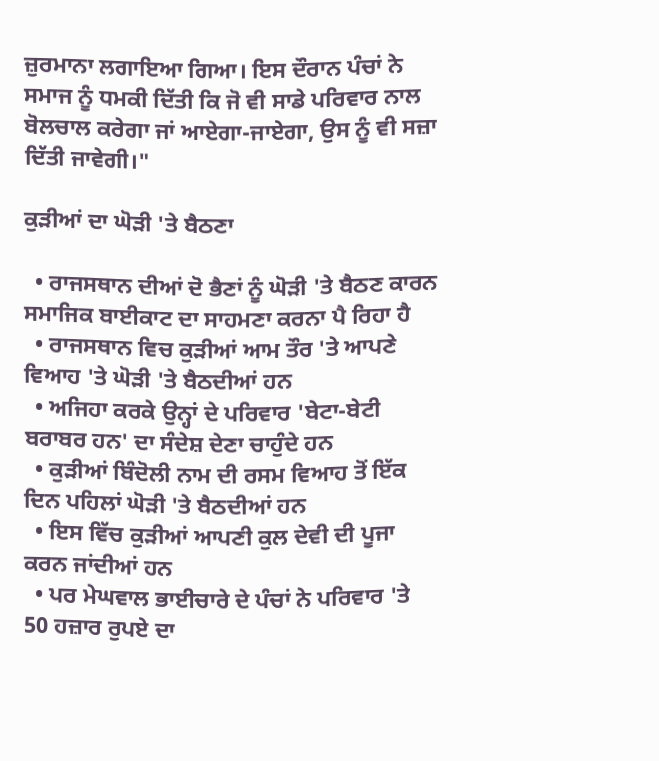ਜ਼ੁਰਮਾਨਾ ਲਗਾਇਆ ਗਿਆ। ਇਸ ਦੌਰਾਨ ਪੰਚਾਂ ਨੇ ਸਮਾਜ ਨੂੰ ਧਮਕੀ ਦਿੱਤੀ ਕਿ ਜੋ ਵੀ ਸਾਡੇ ਪਰਿਵਾਰ ਨਾਲ ਬੋਲਚਾਲ ਕਰੇਗਾ ਜਾਂ ਆਏਗਾ-ਜਾਏਗਾ, ਉਸ ਨੂੰ ਵੀ ਸਜ਼ਾ ਦਿੱਤੀ ਜਾਵੇਗੀ।"

ਕੁੜੀਆਂ ਦਾ ਘੋੜੀ 'ਤੇ ਬੈਠਣਾ

  • ਰਾਜਸਥਾਨ ਦੀਆਂ ਦੋ ਭੈਣਾਂ ਨੂੰ ਘੋੜੀ 'ਤੇ ਬੈਠਣ ਕਾਰਨ ਸਮਾਜਿਕ ਬਾਈਕਾਟ ਦਾ ਸਾਹਮਣਾ ਕਰਨਾ ਪੈ ਰਿਹਾ ਹੈ
  • ਰਾਜਸਥਾਨ ਵਿਚ ਕੁੜੀਆਂ ਆਮ ਤੌਰ 'ਤੇ ਆਪਣੇ ਵਿਆਹ 'ਤੇ ਘੋੜੀ 'ਤੇ ਬੈਠਦੀਆਂ ਹਨ
  • ਅਜਿਹਾ ਕਰਕੇ ਉਨ੍ਹਾਂ ਦੇ ਪਰਿਵਾਰ 'ਬੇਟਾ-ਬੇਟੀ ਬਰਾਬਰ ਹਨ' ਦਾ ਸੰਦੇਸ਼ ਦੇਣਾ ਚਾਹੁੰਦੇ ਹਨ
  • ਕੁੜੀਆਂ ਬਿੰਦੋਲੀ ਨਾਮ ਦੀ ਰਸਮ ਵਿਆਹ ਤੋਂ ਇੱਕ ਦਿਨ ਪਹਿਲਾਂ ਘੋੜੀ 'ਤੇ ਬੈਠਦੀਆਂ ਹਨ
  • ਇਸ ਵਿੱਚ ਕੁੜੀਆਂ ਆਪਣੀ ਕੁਲ ਦੇਵੀ ਦੀ ਪੂਜਾ ਕਰਨ ਜਾਂਦੀਆਂ ਹਨ
  • ਪਰ ਮੇਘਵਾਲ ਭਾਈਚਾਰੇ ਦੇ ਪੰਚਾਂ ਨੇ ਪਰਿਵਾਰ 'ਤੇ 50 ਹਜ਼ਾਰ ਰੁਪਏ ਦਾ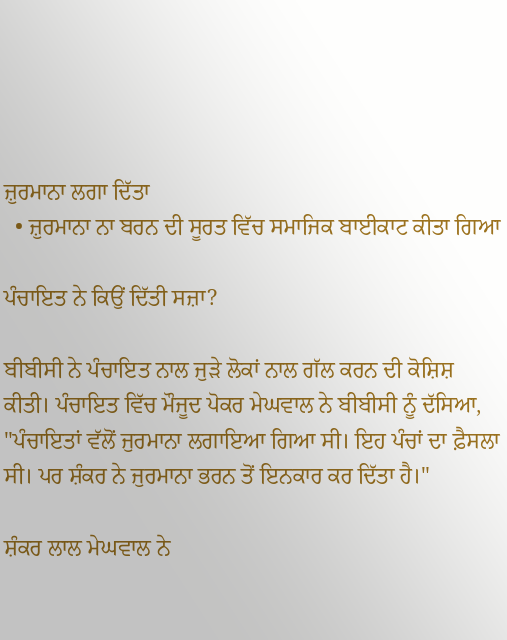ਜ਼ੁਰਮਾਨਾ ਲਗਾ ਦਿੱਤਾ
  • ਜ਼ੁਰਮਾਨਾ ਨਾ ਬਰਨ ਦੀ ਸੂਰਤ ਵਿੱਚ ਸਮਾਜਿਕ ਬਾਈਕਾਟ ਕੀਤਾ ਗਿਆ

ਪੰਚਾਇਤ ਨੇ ਕਿਉਂ ਦਿੱਤੀ ਸਜ਼ਾ?

ਬੀਬੀਸੀ ਨੇ ਪੰਚਾਇਤ ਨਾਲ ਜੁੜੇ ਲੋਕਾਂ ਨਾਲ ਗੱਲ ਕਰਨ ਦੀ ਕੋਸ਼ਿਸ਼ ਕੀਤੀ। ਪੰਚਾਇਤ ਵਿੱਚ ਮੌਜੂਦ ਪੋਕਰ ਮੇਘਵਾਲ ਨੇ ਬੀਬੀਸੀ ਨੂੰ ਦੱਸਿਆ, "ਪੰਚਾਇਤਾਂ ਵੱਲੋਂ ਜੁਰਮਾਨਾ ਲਗਾਇਆ ਗਿਆ ਸੀ। ਇਹ ਪੰਚਾਂ ਦਾ ਫ਼ੈਸਲਾ ਸੀ। ਪਰ ਸ਼ੰਕਰ ਨੇ ਜੁਰਮਾਨਾ ਭਰਨ ਤੋਂ ਇਨਕਾਰ ਕਰ ਦਿੱਤਾ ਹੈ।"

ਸ਼ੰਕਰ ਲਾਲ ਮੇਘਵਾਲ ਨੇ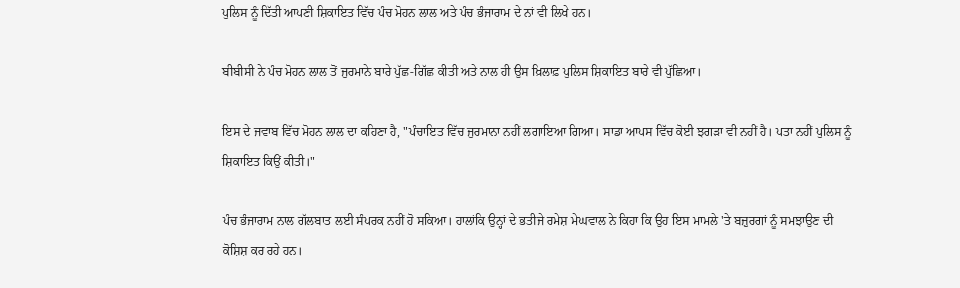ਪੁਲਿਸ ਨੂੰ ਦਿੱਤੀ ਆਪਣੀ ਸ਼ਿਕਾਇਤ ਵਿੱਚ ਪੰਚ ਮੋਹਨ ਲਾਲ ਅਤੇ ਪੰਚ ਭੰਜਾਰਾਮ ਦੇ ਨਾਂ ਵੀ ਲਿਖੇ ਹਨ।

ਬੀਬੀਸੀ ਨੇ ਪੰਚ ਮੋਹਨ ਲਾਲ ਤੋਂ ਜੁਰਮਾਨੇ ਬਾਰੇ ਪੁੱਛ-ਗਿੱਛ ਕੀਤੀ ਅਤੇ ਨਾਲ ਹੀ ਉਸ ਖ਼ਿਲਾਫ਼ ਪੁਲਿਸ ਸ਼ਿਕਾਇਤ ਬਾਰੇ ਵੀ ਪੁੱਛਿਆ।

ਇਸ ਦੇ ਜਵਾਬ ਵਿੱਚ ਮੋਹਨ ਲਾਲ ਦਾ ਕਹਿਣਾ ਹੈ, "ਪੰਚਾਇਤ ਵਿੱਚ ਜੁਰਮਾਨਾ ਨਹੀਂ ਲਗਾਇਆ ਗਿਆ। ਸਾਡਾ ਆਪਸ ਵਿੱਚ ਕੋਈ ਝਗੜਾ ਵੀ ਨਹੀਂ ਹੈ। ਪਤਾ ਨਹੀਂ ਪੁਲਿਸ ਨੂੰ ਸ਼ਿਕਾਇਤ ਕਿਉਂ ਕੀਤੀ।"

ਪੰਚ ਭੰਜਾਰਾਮ ਨਾਲ ਗੱਲਬਾਤ ਲਈ ਸੰਪਰਕ ਨਹੀਂ ਹੋ ਸਕਿਆ। ਹਾਲਾਂਕਿ ਉਨ੍ਹਾਂ ਦੇ ਭਤੀਜੇ ਰਮੇਸ਼ ਮੇਘਵਾਲ ਨੇ ਕਿਹਾ ਕਿ ਉਹ ਇਸ ਮਾਮਲੇ 'ਤੇ ਬਜ਼ੁਰਗਾਂ ਨੂੰ ਸਮਝਾਉਣ ਦੀ ਕੋਸ਼ਿਸ਼ ਕਰ ਰਹੇ ਹਨ।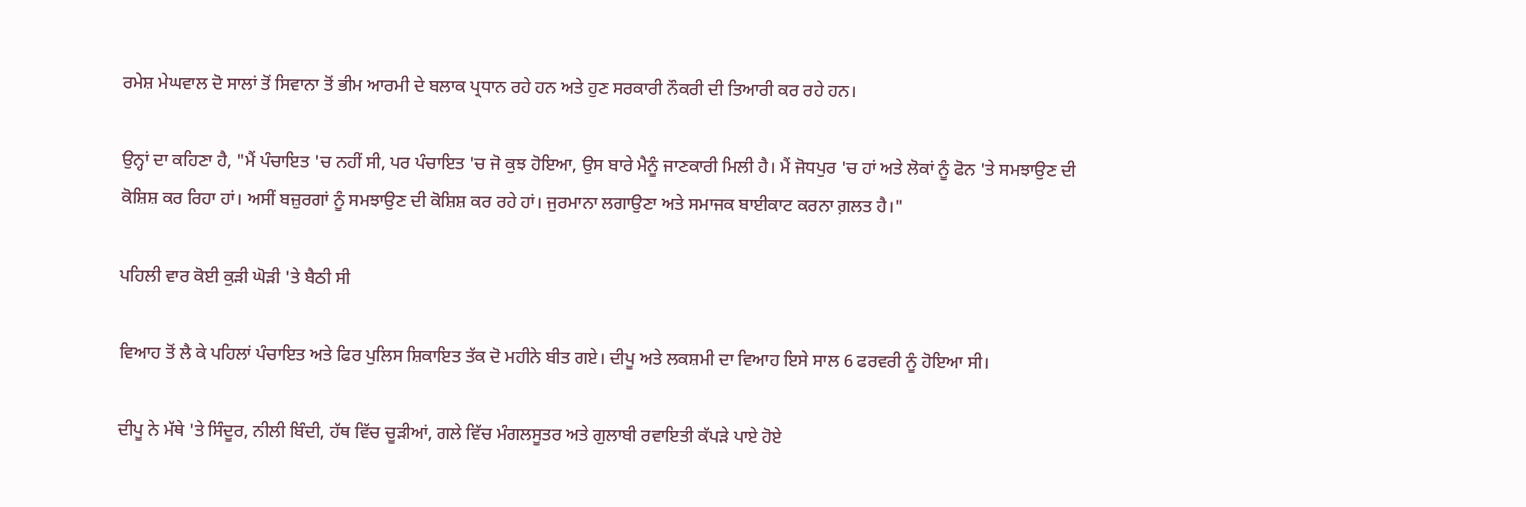ਰਮੇਸ਼ ਮੇਘਵਾਲ ਦੋ ਸਾਲਾਂ ਤੋਂ ਸਿਵਾਨਾ ਤੋਂ ਭੀਮ ਆਰਮੀ ਦੇ ਬਲਾਕ ਪ੍ਰਧਾਨ ਰਹੇ ਹਨ ਅਤੇ ਹੁਣ ਸਰਕਾਰੀ ਨੌਕਰੀ ਦੀ ਤਿਆਰੀ ਕਰ ਰਹੇ ਹਨ।

ਉਨ੍ਹਾਂ ਦਾ ਕਹਿਣਾ ਹੈ, "ਮੈਂ ਪੰਚਾਇਤ 'ਚ ਨਹੀਂ ਸੀ, ਪਰ ਪੰਚਾਇਤ 'ਚ ਜੋ ਕੁਝ ਹੋਇਆ, ਉਸ ਬਾਰੇ ਮੈਨੂੰ ਜਾਣਕਾਰੀ ਮਿਲੀ ਹੈ। ਮੈਂ ਜੋਧਪੁਰ 'ਚ ਹਾਂ ਅਤੇ ਲੋਕਾਂ ਨੂੰ ਫੋਨ 'ਤੇ ਸਮਝਾਉਣ ਦੀ ਕੋਸ਼ਿਸ਼ ਕਰ ਰਿਹਾ ਹਾਂ। ਅਸੀਂ ਬਜ਼ੁਰਗਾਂ ਨੂੰ ਸਮਝਾਉਣ ਦੀ ਕੋਸ਼ਿਸ਼ ਕਰ ਰਹੇ ਹਾਂ। ਜੁਰਮਾਨਾ ਲਗਾਉਣਾ ਅਤੇ ਸਮਾਜਕ ਬਾਈਕਾਟ ਕਰਨਾ ਗ਼ਲਤ ਹੈ।"

ਪਹਿਲੀ ਵਾਰ ਕੋਈ ਕੁੜੀ ਘੋੜੀ 'ਤੇ ਬੈਠੀ ਸੀ

ਵਿਆਹ ਤੋਂ ਲੈ ਕੇ ਪਹਿਲਾਂ ਪੰਚਾਇਤ ਅਤੇ ਫਿਰ ਪੁਲਿਸ ਸ਼ਿਕਾਇਤ ਤੱਕ ਦੋ ਮਹੀਨੇ ਬੀਤ ਗਏ। ਦੀਪੂ ਅਤੇ ਲਕਸ਼ਮੀ ਦਾ ਵਿਆਹ ਇਸੇ ਸਾਲ 6 ਫਰਵਰੀ ਨੂੰ ਹੋਇਆ ਸੀ।

ਦੀਪੂ ਨੇ ਮੱਥੇ 'ਤੇ ਸਿੰਦੂਰ, ਨੀਲੀ ਬਿੰਦੀ, ਹੱਥ ਵਿੱਚ ਚੂੜੀਆਂ, ਗਲੇ ਵਿੱਚ ਮੰਗਲਸੂਤਰ ਅਤੇ ਗੁਲਾਬੀ ਰਵਾਇਤੀ ਕੱਪੜੇ ਪਾਏ ਹੋਏ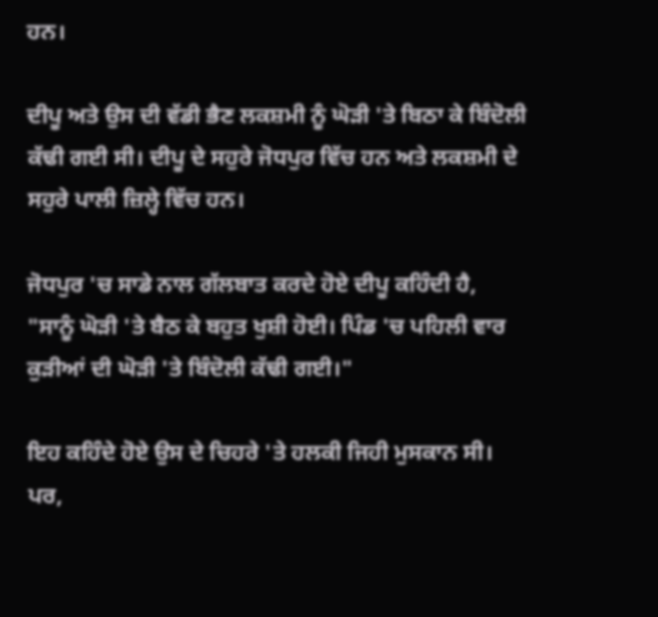ਹਨ।

ਦੀਪੂ ਅਤੇ ਉਸ ਦੀ ਵੱਡੀ ਭੈਣ ਲਕਸ਼ਮੀ ਨੂੰ ਘੋੜੀ 'ਤੇ ਬਿਠਾ ਕੇ ਬਿੰਦੋਲੀ ਕੱਢੀ ਗਈ ਸੀ। ਦੀਪੂ ਦੇ ਸਹੁਰੇ ਜੋਧਪੁਰ ਵਿੱਚ ਹਨ ਅਤੇ ਲਕਸ਼ਮੀ ਦੇ ਸਹੁਰੇ ਪਾਲੀ ਜ਼ਿਲ੍ਹੇ ਵਿੱਚ ਹਨ।

ਜੋਧਪੁਰ 'ਚ ਸਾਡੇ ਨਾਲ ਗੱਲਬਾਤ ਕਰਦੇ ਹੋਏ ਦੀਪੂ ਕਹਿੰਦੀ ਹੈ, "ਸਾਨੂੰ ਘੋੜੀ 'ਤੇ ਬੈਠ ਕੇ ਬਹੁਤ ਖੁਸ਼ੀ ਹੋਈ। ਪਿੰਡ 'ਚ ਪਹਿਲੀ ਵਾਰ ਕੁੜੀਆਂ ਦੀ ਘੋੜੀ 'ਤੇ ਬਿੰਦੋਲੀ ਕੱਢੀ ਗਈ।"

ਇਹ ਕਹਿੰਦੇ ਹੋਏ ਉਸ ਦੇ ਚਿਹਰੇ 'ਤੇ ਹਲਕੀ ਜਿਹੀ ਮੁਸਕਾਨ ਸੀ। ਪਰ,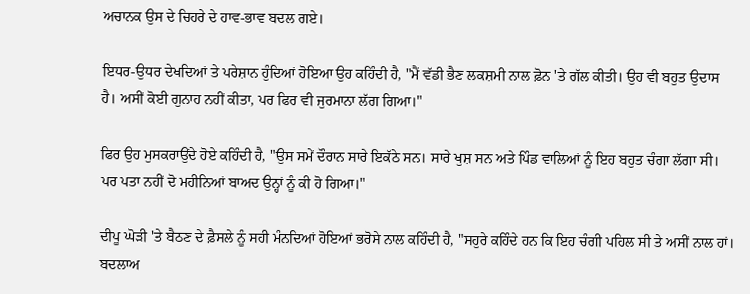ਅਚਾਨਕ ਉਸ ਦੇ ਚਿਹਰੇ ਦੇ ਹਾਵ-ਭਾਵ ਬਦਲ ਗਏ।

ਇਧਰ-ਉਧਰ ਦੇਖਦਿਆਂ ਤੇ ਪਰੇਸ਼ਾਨ ਹੁੰਦਿਆਂ ਹੋਇਆ ਉਹ ਕਹਿੰਦੀ ਹੈ, "ਮੈਂ ਵੱਡੀ ਭੈਣ ਲਕਸ਼ਮੀ ਨਾਲ ਫ਼ੋਨ 'ਤੇ ਗੱਲ ਕੀਤੀ। ਉਹ ਵੀ ਬਹੁਤ ਉਦਾਸ ਹੈ। ਅਸੀਂ ਕੋਈ ਗੁਨਾਹ ਨਹੀਂ ਕੀਤਾ, ਪਰ ਫਿਰ ਵੀ ਜੁਰਮਾਨਾ ਲੱਗ ਗਿਆ।"

ਫਿਰ ਉਹ ਮੁਸਕਰਾਉਂਦੇ ਹੋਏ ਕਹਿੰਦੀ ਹੈ, "ਉਸ ਸਮੇਂ ਦੌਰਾਨ ਸਾਰੇ ਇਕੱਠੇ ਸਨ। ਸਾਰੇ ਖੁਸ਼ ਸਨ ਅਤੇ ਪਿੰਡ ਵਾਲਿਆਂ ਨੂੰ ਇਹ ਬਹੁਤ ਚੰਗਾ ਲੱਗਾ ਸੀ। ਪਰ ਪਤਾ ਨਹੀਂ ਦੋ ਮਹੀਨਿਆਂ ਬਾਅਦ ਉਨ੍ਹਾਂ ਨੂੰ ਕੀ ਹੋ ਗਿਆ।"

ਦੀਪੂ ਘੋੜੀ 'ਤੇ ਬੈਠਣ ਦੇ ਫ਼ੈਸਲੇ ਨੂੰ ਸਹੀ ਮੰਨਦਿਆਂ ਹੋਇਆਂ ਭਰੋਸੇ ਨਾਲ ਕਹਿੰਦੀ ਹੈ, "ਸਹੁਰੇ ਕਹਿੰਦੇ ਹਨ ਕਿ ਇਹ ਚੰਗੀ ਪਹਿਲ ਸੀ ਤੇ ਅਸੀਂ ਨਾਲ ਹਾਂ। ਬਦਲਾਅ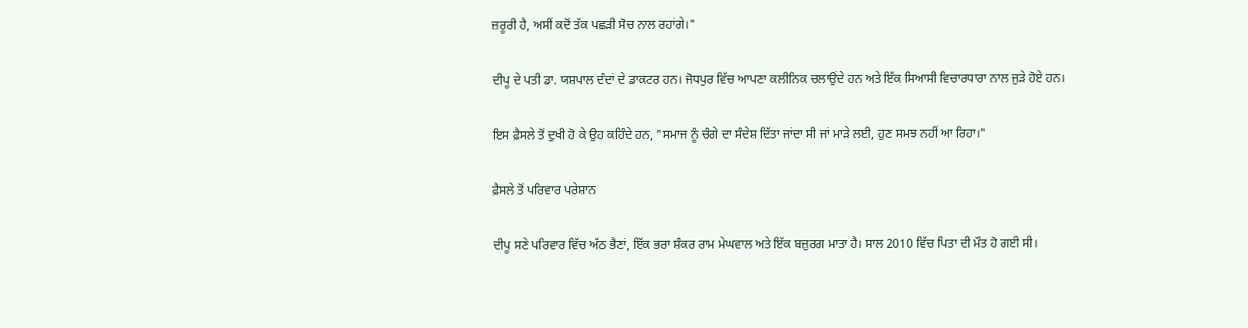ਜ਼ਰੂਰੀ ਹੈ, ਅਸੀਂ ਕਦੋਂ ਤੱਕ ਪਛੜੀ ਸੋਚ ਨਾਲ ਰਹਾਂਗੇ।"

ਦੀਪੂ ਦੇ ਪਤੀ ਡਾ. ਯਸ਼ਪਾਲ ਦੰਦਾਂ ਦੇ ਡਾਕਟਰ ਹਨ। ਜੋਧਪੁਰ ਵਿੱਚ ਆਪਣਾ ਕਲੀਨਿਕ ਚਲਾਉਂਦੇ ਹਨ ਅਤੇ ਇੱਕ ਸਿਆਸੀ ਵਿਚਾਰਧਾਰਾ ਨਾਲ ਜੁੜੇ ਹੋਏ ਹਨ।

ਇਸ ਫ਼ੈਸਲੇ ਤੋਂ ਦੁਖੀ ਹੋ ਕੇ ਉਹ ਕਹਿੰਦੇ ਹਨ, "ਸਮਾਜ ਨੂੰ ਚੰਗੇ ਦਾ ਸੰਦੇਸ਼ ਦਿੱਤਾ ਜਾਂਦਾ ਸੀ ਜਾਂ ਮਾੜੇ ਲਈ, ਹੁਣ ਸਮਝ ਨਹੀਂ ਆ ਰਿਹਾ।"

ਫ਼ੈਸਲੇ ਤੋਂ ਪਰਿਵਾਰ ਪਰੇਸ਼ਾਨ

ਦੀਪੂ ਸਣੇ ਪਰਿਵਾਰ ਵਿੱਚ ਅੱਠ ਭੈਣਾਂ, ਇੱਕ ਭਰਾ ਸ਼ੰਕਰ ਰਾਮ ਮੇਘਵਾਲ ਅਤੇ ਇੱਕ ਬਜ਼ੁਰਗ ਮਾਤਾ ਹੈ। ਸਾਲ 2010 ਵਿੱਚ ਪਿਤਾ ਦੀ ਮੌਤ ਹੋ ਗਈ ਸੀ।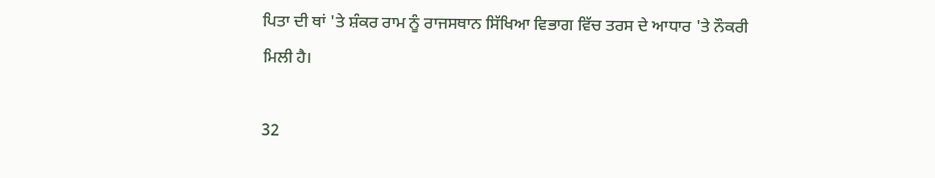ਪਿਤਾ ਦੀ ਥਾਂ 'ਤੇ ਸ਼ੰਕਰ ਰਾਮ ਨੂੰ ਰਾਜਸਥਾਨ ਸਿੱਖਿਆ ਵਿਭਾਗ ਵਿੱਚ ਤਰਸ ਦੇ ਆਧਾਰ 'ਤੇ ਨੌਕਰੀ ਮਿਲੀ ਹੈ।

32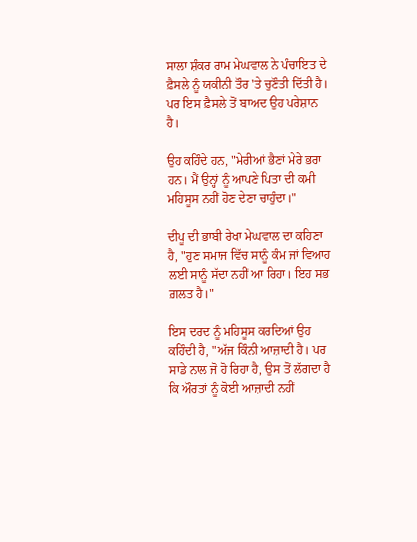ਸਾਲਾ ਸ਼ੰਕਰ ਰਾਮ ਮੇਘਵਾਲ ਨੇ ਪੰਚਾਇਤ ਦੇ ਫ਼ੈਸਲੇ ਨੂੰ ਯਕੀਨੀ ਤੌਰ 'ਤੇ ਚੁਣੌਤੀ ਦਿੱਤੀ ਹੈ। ਪਰ ਇਸ ਫ਼ੈਸਲੇ ਤੋਂ ਬਾਅਦ ਉਹ ਪਰੇਸ਼ਾਨ ਹੈ।

ਉਹ ਕਹਿੰਦੇ ਹਨ, "ਮੇਰੀਆਂ ਭੈਣਾਂ ਮੇਰੇ ਭਰਾ ਹਨ। ਮੈਂ ਉਨ੍ਹਾਂ ਨੂੰ ਆਪਣੇ ਪਿਤਾ ਦੀ ਕਮੀ ਮਹਿਸੂਸ ਨਹੀਂ ਹੋਣ ਦੇਣਾ ਚਾਹੁੰਦਾ।"

ਦੀਪੂ ਦੀ ਭਾਬੀ ਰੇਖਾ ਮੇਘਵਾਲ ਦਾ ਕਹਿਣਾ ਹੈ, "ਹੁਣ ਸਮਾਜ ਵਿੱਚ ਸਾਨੂੰ ਕੰਮ ਜਾਂ ਵਿਆਹ ਲਈ ਸਾਨੂੰ ਸੱਦਾ ਨਹੀਂ ਆ ਰਿਹਾ। ਇਹ ਸਭ ਗ਼ਲਤ ਹੈ।"

ਇਸ ਦਰਦ ਨੂੰ ਮਹਿਸੂਸ ਕਰਦਿਆਂ ਉਹ ਕਹਿੰਦੀ ਹੈ, "ਅੱਜ ਕਿੰਨੀ ਆਜ਼ਾਦੀ ਹੈ। ਪਰ ਸਾਡੇ ਨਾਲ ਜੋ ਹੋ ਰਿਹਾ ਹੈ, ਉਸ ਤੋਂ ਲੱਗਦਾ ਹੈ ਕਿ ਔਰਤਾਂ ਨੂੰ ਕੋਈ ਆਜ਼ਾਦੀ ਨਹੀਂ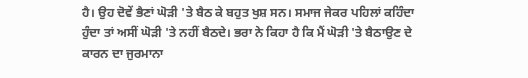ਹੈ। ਉਹ ਦੋਵੇਂ ਭੈਣਾਂ ਘੋੜੀ 'ਤੇ ਬੈਠ ਕੇ ਬਹੁਤ ਖੁਸ਼ ਸਨ। ਸਮਾਜ ਜੇਕਰ ਪਹਿਲਾਂ ਕਹਿੰਦਾ ਹੁੰਦਾ ਤਾਂ ਅਸੀਂ ਘੋੜੀ 'ਤੇ ਨਹੀਂ ਬੈਠਦੇ। ਭਰਾ ਨੇ ਕਿਹਾ ਹੈ ਕਿ ਮੈਂ ਘੋੜੀ 'ਤੇ ਬੈਠਾਉਣ ਦੇ ਕਾਰਨ ਦਾ ਜੁਰਮਾਨਾ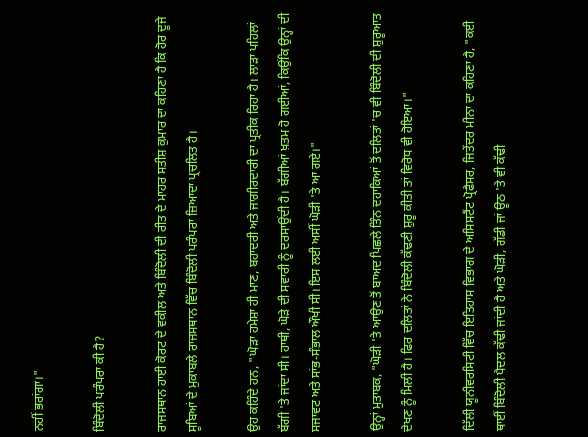ਨਹੀਂ ਭਰਾਂਗਾ।"

ਬਿੰਦੋਲੀ ਪਰੰਪਰਾ ਕੀ ਹੈ?

ਰਾਜਸਥਾਨ ਹਾਈ ਕੋਰਟ ਦੇ ਵਕੀਲ ਅਤੇ ਬਿੰਦੋਲੀ ਦੀ ਰੀਤ ਦੇ ਮਾਹਰ ਸਤੀਸ਼ ਕੁਮਾਰ ਦਾ ਕਹਿਣਾ ਹੈ ਕਿ ਹੋਰ ਦੂਜੇ ਸੂਬਿਆਂ ਦੇ ਮੁਕਾਬਲੇ ਰਾਜਸਥਾਨ ਵਿੱਚ ਬਿੰਦੋਲੀ ਪਰੰਪਰਾ ਜ਼ਿਆਦਾ ਪ੍ਰਚਲਿਤ ਹੈ।

ਉਹ ਕਹਿੰਦੇ ਹਨ, "ਘੋੜਾ ਹਮੇਸ਼ਾ ਹੀ ਮਾਣ, ਬਹਾਦਰੀ ਅਤੇ ਜਾਗੀਰਦਾਰੀ ਦਾ ਪ੍ਰਤੀਕ ਰਿਹਾ ਹੈ। ਲਾੜਾ ਪਹਿਲਾਂ ਬੱਗੀ 'ਤੇ ਜਾਂਦਾ ਸੀ। ਹਾਥੀ, ਘੋੜੇ ਦੀ ਸਵਾਰੀ ਨੂੰ ਦਰਸਾਉਂਦੀ ਹੈ। ਬੱਗੀਆਂ ਖ਼ਤਮ ਹੋ ਗਈਆਂ, ਕਿਉਂਕਿ ਉਨ੍ਹਾਂ ਦੀ ਸਜਾਵਟ ਅਤੇ ਸਾਂਭ-ਸੰਭਾਲ ਔਖੀ ਸੀ। ਇਸ ਲਈ ਅਸੀਂ ਘੋੜੀ 'ਤੇ ਆ ਗਏ।"

ਉਨ੍ਹਾਂ ਮੁਤਾਬਕ, "ਘੋੜੀ 'ਤੇ ਆਉਣ ਤੋਂ ਬਾਅਦ ਪਿਛਲੇ ਤਿੰਨ ਦਹਾਕਿਆਂ ਤੋਂ ਦਲਿਤਾਂ 'ਚ ਵੀ ਬਿੰਦੋਲੀ ਦੀ ਸ਼ੁਰੂਆਤ ਦੇਖਣ ਨੂੰ ਮਿਲੀ ਹੈ। ਫਿਰ ਦਲਿਤਾਂ ਨੇ ਬਿੰਦੋਲੀ ਕੱਢਣੀ ਸ਼ੁਰੂ ਕੀਤੀ ਤਾਂ ਵਿਰੋਧ ਵੀ ਹੋਇਆ।"

ਦਿੱਲੀ ਯੂਨੀਵਰਸਿਟੀ ਵਿੱਚ ਇਤਿਹਾਸ ਵਿਭਾਗ ਦੇ ਅਸਿਸਟੈਂਟ ਪ੍ਰੋਫੈਸਰ, ਜਿਤੇਂਦਰ ਮੀਨਾ ਦਾ ਕਹਿਣਾ ਹੈ, "ਕਈ ਥਾਈਂ ਬਿੰਦੋਲੀ ਪੈਦਲ ਕੱਢੀ ਜਾਂਦੀ ਹੈ ਅਤੇ ਘੋੜੀ, ਗੱਡੀ ਜਾਂ ਊਠ 'ਤੇ ਵੀ ਕੱਢੀ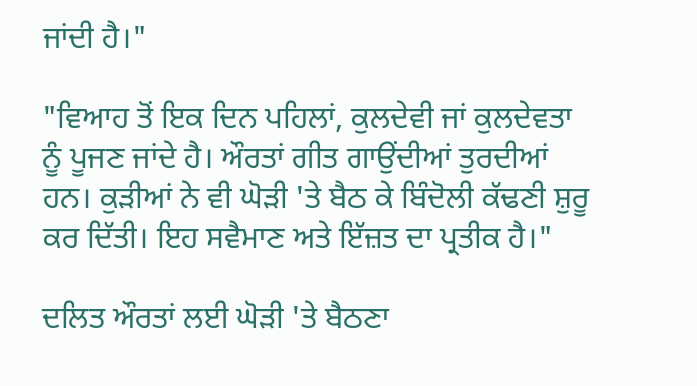ਜਾਂਦੀ ਹੈ।"

"ਵਿਆਹ ਤੋਂ ਇਕ ਦਿਨ ਪਹਿਲਾਂ, ਕੁਲਦੇਵੀ ਜਾਂ ਕੁਲਦੇਵਤਾ ਨੂੰ ਪੂਜਣ ਜਾਂਦੇ ਹੈ। ਔਰਤਾਂ ਗੀਤ ਗਾਉਂਦੀਆਂ ਤੁਰਦੀਆਂ ਹਨ। ਕੁੜੀਆਂ ਨੇ ਵੀ ਘੋੜੀ 'ਤੇ ਬੈਠ ਕੇ ਬਿੰਦੋਲੀ ਕੱਢਣੀ ਸ਼ੁਰੂ ਕਰ ਦਿੱਤੀ। ਇਹ ਸਵੈਮਾਣ ਅਤੇ ਇੱਜ਼ਤ ਦਾ ਪ੍ਰਤੀਕ ਹੈ।"

ਦਲਿਤ ਔਰਤਾਂ ਲਈ ਘੋੜੀ 'ਤੇ ਬੈਠਣਾ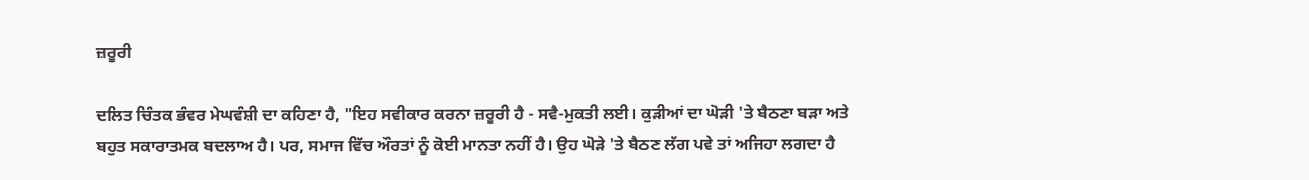ਜ਼ਰੂਰੀ

ਦਲਿਤ ਚਿੰਤਕ ਭੰਵਰ ਮੇਘਵੰਸ਼ੀ ਦਾ ਕਹਿਣਾ ਹੈ, "ਇਹ ਸਵੀਕਾਰ ਕਰਨਾ ਜ਼ਰੂਰੀ ਹੈ - ਸਵੈ-ਮੁਕਤੀ ਲਈ। ਕੁੜੀਆਂ ਦਾ ਘੋੜੀ 'ਤੇ ਬੈਠਣਾ ਬੜਾ ਅਤੇ ਬਹੁਤ ਸਕਾਰਾਤਮਕ ਬਦਲਾਅ ਹੈ। ਪਰ, ਸਮਾਜ ਵਿੱਚ ਔਰਤਾਂ ਨੂੰ ਕੋਈ ਮਾਨਤਾ ਨਹੀਂ ਹੈ। ਉਹ ਘੋੜੇ 'ਤੇ ਬੈਠਣ ਲੱਗ ਪਵੇ ਤਾਂ ਅਜਿਹਾ ਲਗਦਾ ਹੈ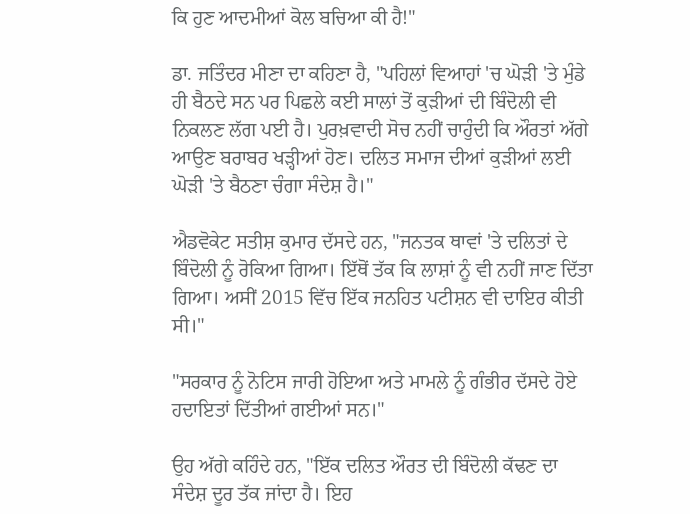ਕਿ ਹੁਣ ਆਦਮੀਆਂ ਕੋਲ ਬਚਿਆ ਕੀ ਹੈ!"

ਡਾ. ਜਤਿੰਦਰ ਮੀਣਾ ਦਾ ਕਹਿਣਾ ਹੈ, "ਪਹਿਲਾਂ ਵਿਆਹਾਂ 'ਚ ਘੋੜੀ 'ਤੇ ਮੁੰਡੇ ਹੀ ਬੈਠਦੇ ਸਨ ਪਰ ਪਿਛਲੇ ਕਈ ਸਾਲਾਂ ਤੋਂ ਕੁੜੀਆਂ ਦੀ ਬਿੰਦੋਲੀ ਵੀ ਨਿਕਲਣ ਲੱਗ ਪਈ ਹੈ। ਪੁਰਖ਼ਵਾਦੀ ਸੋਚ ਨਹੀਂ ਚਾਹੁੰਦੀ ਕਿ ਔਰਤਾਂ ਅੱਗੇ ਆਉਣ ਬਰਾਬਰ ਖੜ੍ਹੀਆਂ ਹੋਣ। ਦਲਿਤ ਸਮਾਜ ਦੀਆਂ ਕੁੜੀਆਂ ਲਈ ਘੋੜੀ 'ਤੇ ਬੈਠਣਾ ਚੰਗਾ ਸੰਦੇਸ਼ ਹੈ।"

ਐਡਵੋਕੇਟ ਸਤੀਸ਼ ਕੁਮਾਰ ਦੱਸਦੇ ਹਨ, "ਜਨਤਕ ਥਾਵਾਂ 'ਤੇ ਦਲਿਤਾਂ ਦੇ ਬਿੰਦੋਲੀ ਨੂੰ ਰੋਕਿਆ ਗਿਆ। ਇੱਥੋਂ ਤੱਕ ਕਿ ਲਾਸ਼ਾਂ ਨੂੰ ਵੀ ਨਹੀਂ ਜਾਣ ਦਿੱਤਾ ਗਿਆ। ਅਸੀਂ 2015 ਵਿੱਚ ਇੱਕ ਜਨਹਿਤ ਪਟੀਸ਼ਨ ਵੀ ਦਾਇਰ ਕੀਤੀ ਸੀ।"

"ਸਰਕਾਰ ਨੂੰ ਨੋਟਿਸ ਜਾਰੀ ਹੋਇਆ ਅਤੇ ਮਾਮਲੇ ਨੂੰ ਗੰਭੀਰ ਦੱਸਦੇ ਹੋਏ ਹਦਾਇਤਾਂ ਦਿੱਤੀਆਂ ਗਈਆਂ ਸਨ।"

ਉਹ ਅੱਗੇ ਕਹਿੰਦੇ ਹਨ, "ਇੱਕ ਦਲਿਤ ਔਰਤ ਦੀ ਬਿੰਦੋਲੀ ਕੱਢਣ ਦਾ ਸੰਦੇਸ਼ ਦੂਰ ਤੱਕ ਜਾਂਦਾ ਹੈ। ਇਹ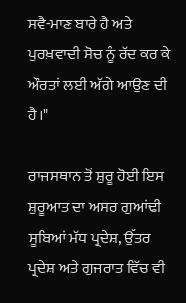ਸਵੈ-ਮਾਣ ਬਾਰੇ ਹੈ ਅਤੇ ਪੁਰਖ਼ਵਾਦੀ ਸੋਚ ਨੂੰ ਰੱਦ ਕਰ ਕੇ ਔਰਤਾਂ ਲਈ ਅੱਗੇ ਆਉਣ ਦੀ ਹੈ।"

ਰਾਜਸਥਾਨ ਤੋਂ ਸ਼ੁਰੂ ਹੋਈ ਇਸ ਸ਼ੁਰੂਆਤ ਦਾ ਅਸਰ ਗੁਆਂਢੀ ਸੂਬਿਆਂ ਮੱਧ ਪ੍ਰਦੇਸ਼, ਉੱਤਰ ਪ੍ਰਦੇਸ਼ ਅਤੇ ਗੁਜਰਾਤ ਵਿੱਚ ਵੀ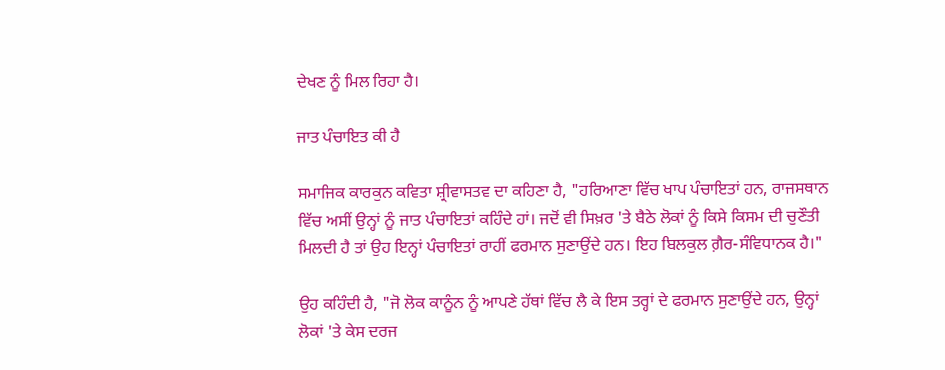ਦੇਖਣ ਨੂੰ ਮਿਲ ਰਿਹਾ ਹੈ।

ਜਾਤ ਪੰਚਾਇਤ ਕੀ ਹੈ

ਸਮਾਜਿਕ ਕਾਰਕੁਨ ਕਵਿਤਾ ਸ਼੍ਰੀਵਾਸਤਵ ਦਾ ਕਹਿਣਾ ਹੈ, "ਹਰਿਆਣਾ ਵਿੱਚ ਖਾਪ ਪੰਚਾਇਤਾਂ ਹਨ, ਰਾਜਸਥਾਨ ਵਿੱਚ ਅਸੀਂ ਉਨ੍ਹਾਂ ਨੂੰ ਜਾਤ ਪੰਚਾਇਤਾਂ ਕਹਿੰਦੇ ਹਾਂ। ਜਦੋਂ ਵੀ ਸਿਖ਼ਰ 'ਤੇ ਬੈਠੇ ਲੋਕਾਂ ਨੂੰ ਕਿਸੇ ਕਿਸਮ ਦੀ ਚੁਣੌਤੀ ਮਿਲਦੀ ਹੈ ਤਾਂ ਉਹ ਇਨ੍ਹਾਂ ਪੰਚਾਇਤਾਂ ਰਾਹੀਂ ਫਰਮਾਨ ਸੁਣਾਉਂਦੇ ਹਨ। ਇਹ ਬਿਲਕੁਲ ਗ਼ੈਰ-ਸੰਵਿਧਾਨਕ ਹੈ।"

ਉਹ ਕਹਿੰਦੀ ਹੈ, "ਜੋ ਲੋਕ ਕਾਨੂੰਨ ਨੂੰ ਆਪਣੇ ਹੱਥਾਂ ਵਿੱਚ ਲੈ ਕੇ ਇਸ ਤਰ੍ਹਾਂ ਦੇ ਫਰਮਾਨ ਸੁਣਾਉਂਦੇ ਹਨ, ਉਨ੍ਹਾਂ ਲੋਕਾਂ 'ਤੇ ਕੇਸ ਦਰਜ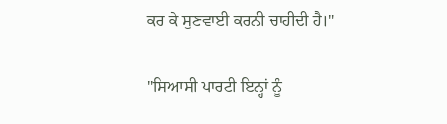ਕਰ ਕੇ ਸੁਣਵਾਈ ਕਰਨੀ ਚਾਹੀਦੀ ਹੈ।"

"ਸਿਆਸੀ ਪਾਰਟੀ ਇਨ੍ਹਾਂ ਨੂੰ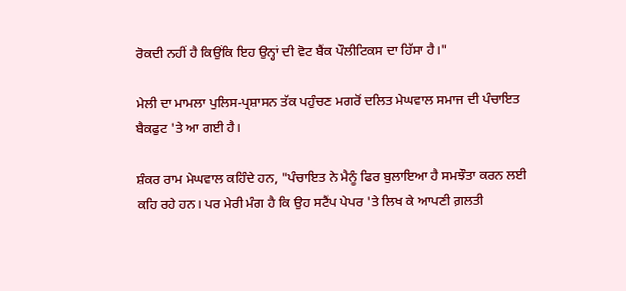ਰੋਕਦੀ ਨਹੀਂ ਹੈ ਕਿਉਂਕਿ ਇਹ ਉਨ੍ਹਾਂ ਦੀ ਵੋਟ ਬੈਂਕ ਪੌਲੀਟਿਕਸ ਦਾ ਹਿੱਸਾ ਹੈ।"

ਮੇਲੀ ਦਾ ਮਾਮਲਾ ਪੁਲਿਸ-ਪ੍ਰਸ਼ਾਸਨ ਤੱਕ ਪਹੁੰਚਣ ਮਗਰੋਂ ਦਲਿਤ ਮੇਘਵਾਲ ਸਮਾਜ ਦੀ ਪੰਚਾਇਤ ਬੈਕਫੁਟ 'ਤੇ ਆ ਗਈ ਹੈ।

ਸ਼ੰਕਰ ਰਾਮ ਮੇਘਵਾਲ ਕਹਿੰਦੇ ਹਨ, "ਪੰਚਾਇਤ ਨੇ ਮੈਨੂੰ ਫਿਰ ਬੁਲਾਇਆ ਹੈ ਸਮਝੌਤਾ ਕਰਨ ਲਈ ਕਹਿ ਰਹੇ ਹਨ। ਪਰ ਮੇਰੀ ਮੰਗ ਹੈ ਕਿ ਉਹ ਸਟੈਂਪ ਪੇਪਰ 'ਤੇ ਲਿਖ ਕੇ ਆਪਣੀ ਗ਼ਲਤੀ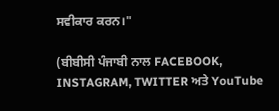ਸਵੀਕਾਰ ਕਰਨ।"

(ਬੀਬੀਸੀ ਪੰਜਾਬੀ ਨਾਲ FACEBOOK, INSTAGRAM, TWITTER ਅਤੇ YouTube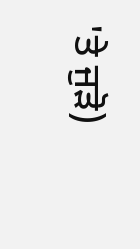'ਤੇ ਜੁੜੋ)